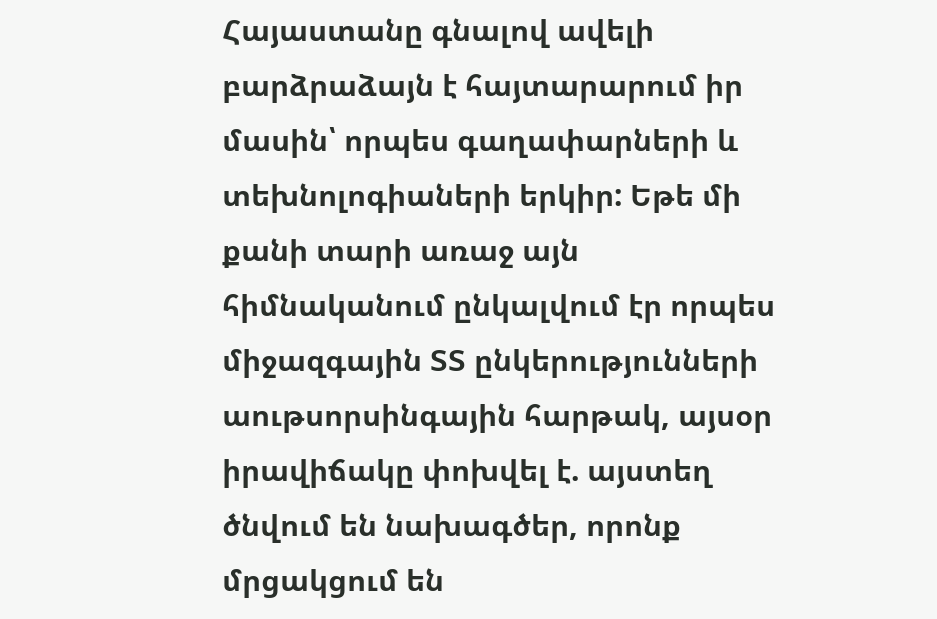Հայաստանը գնալով ավելի բարձրաձայն է հայտարարում իր մասին՝ որպես գաղափարների և տեխնոլոգիաների երկիր: Եթե մի քանի տարի առաջ այն հիմնականում ընկալվում էր որպես միջազգային ՏՏ ընկերությունների աութսորսինգային հարթակ, այսօր իրավիճակը փոխվել է. այստեղ ծնվում են նախագծեր, որոնք մրցակցում են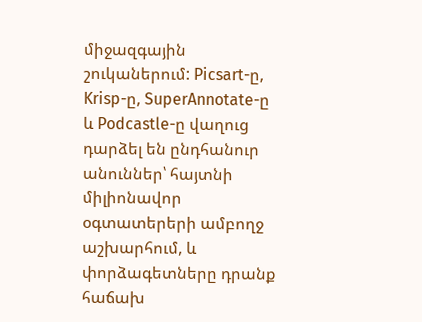միջազգային շուկաներում: Picsart-ը, Krisp-ը, SuperAnnotate-ը և Podcastle-ը վաղուց դարձել են ընդհանուր անուններ՝ հայտնի միլիոնավոր օգտատերերի ամբողջ աշխարհում, և փորձագետները դրանք հաճախ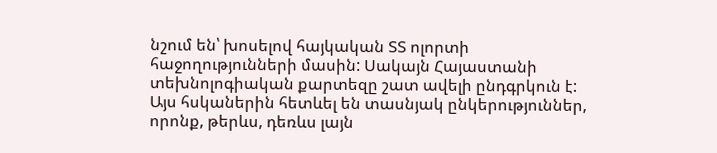նշում են՝ խոսելով հայկական ՏՏ ոլորտի հաջողությունների մասին: Սակայն Հայաստանի տեխնոլոգիական քարտեզը շատ ավելի ընդգրկուն է: Այս հսկաներին հետևել են տասնյակ ընկերություններ, որոնք, թերևս, դեռևս լայն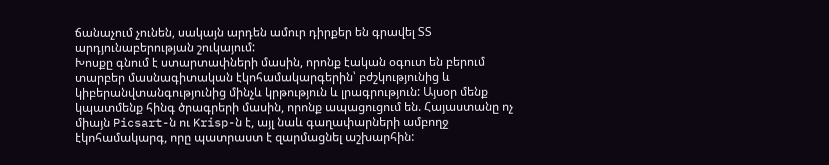ճանաչում չունեն, սակայն արդեն ամուր դիրքեր են գրավել ՏՏ արդյունաբերության շուկայում:
Խոսքը գնում է ստարտափների մասին, որոնք էական օգուտ են բերում տարբեր մասնագիտական էկոհամակարգերին՝ բժշկությունից և կիբերանվտանգությունից մինչև կրթություն և լրագրություն: Այսօր մենք կպատմենք հինգ ծրագրերի մասին, որոնք ապացուցում են. Հայաստանը ոչ միայն Picsart-ն ու Krisp-ն է, այլ նաև գաղափարների ամբողջ էկոհամակարգ, որը պատրաստ է զարմացնել աշխարհին: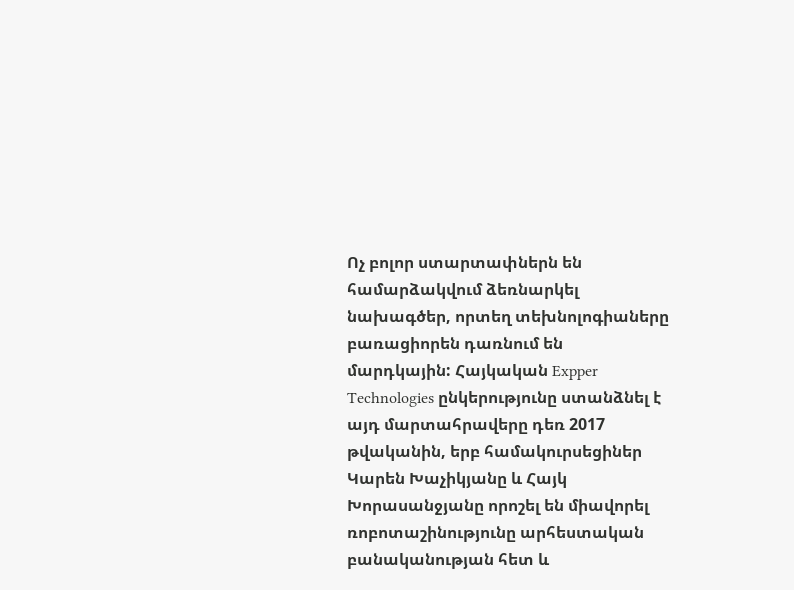Ոչ բոլոր ստարտափներն են համարձակվում ձեռնարկել նախագծեր, որտեղ տեխնոլոգիաները բառացիորեն դառնում են մարդկային: Հայկական Expper Technologies ընկերությունը ստանձնել է այդ մարտահրավերը դեռ 2017 թվականին, երբ համակուրսեցիներ Կարեն Խաչիկյանը և Հայկ Խորասանջյանը որոշել են միավորել ռոբոտաշինությունը արհեստական բանականության հետ և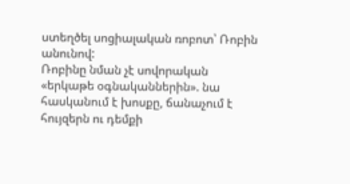ստեղծել սոցիալական ռոբոտ՝ Ռոբին անունով:
Ռոբինը նման չէ սովորական «երկաթե օգնականներին». նա հասկանում է խոսքը, ճանաչում է հույզերն ու դեմքի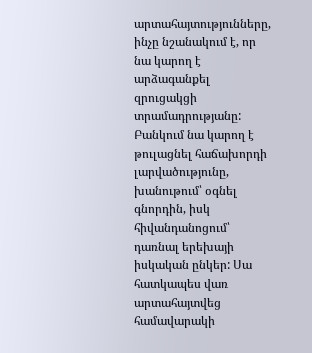արտահայտությունները, ինչը նշանակում է, որ նա կարող է արձագանքել զրուցակցի տրամադրությանը: Բանկում նա կարող է թուլացնել հաճախորդի լարվածությունը, խանութում՝ օգնել գնորդին, իսկ հիվանդանոցում՝ դառնալ երեխայի իսկական ընկեր: Սա հատկապես վառ արտահայտվեց համավարակի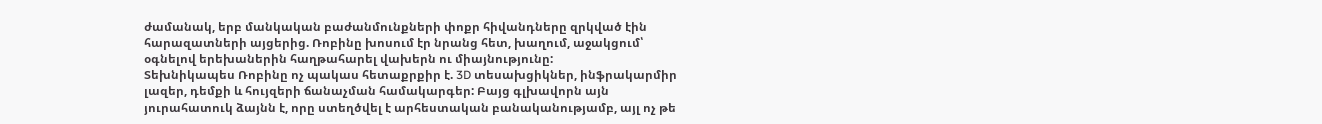ժամանակ, երբ մանկական բաժանմունքների փոքր հիվանդները զրկված էին հարազատների այցերից. Ռոբինը խոսում էր նրանց հետ, խաղում, աջակցում՝ օգնելով երեխաներին հաղթահարել վախերն ու միայնությունը:
Տեխնիկապես Ռոբինը ոչ պակաս հետաքրքիր է. 3D տեսախցիկներ, ինֆրակարմիր լազեր, դեմքի և հույզերի ճանաչման համակարգեր: Բայց գլխավորն այն յուրահատուկ ձայնն է, որը ստեղծվել է արհեստական բանականությամբ, այլ ոչ թե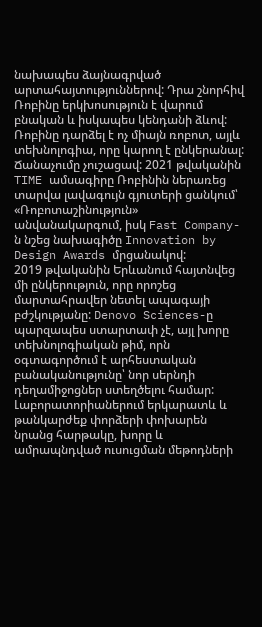նախապես ձայնագրված արտահայտություններով: Դրա շնորհիվ Ռոբինը երկխոսություն է վարում բնական և իսկապես կենդանի ձևով: Ռոբինը դարձել է ոչ միայն ռոբոտ, այլև տեխնոլոգիա, որը կարող է ընկերանալ:
Ճանաչումը չուշացավ: 2021 թվականին TIME ամսագիրը Ռոբինին ներառեց տարվա լավագույն գյուտերի ցանկում՝ «Ռոբոտաշինություն» անվանակարգում, իսկ Fast Company-ն նշեց նախագիծը Innovation by Design Awards մրցանակով:
2019 թվականին Երևանում հայտնվեց մի ընկերություն, որը որոշեց մարտահրավեր նետել ապագայի բժշկությանը: Denovo Sciences-ը պարզապես ստարտափ չէ, այլ խորը տեխնոլոգիական թիմ, որն օգտագործում է արհեստական բանականությունը՝ նոր սերնդի դեղամիջոցներ ստեղծելու համար:
Լաբորատորիաներում երկարատև և թանկարժեք փորձերի փոխարեն նրանց հարթակը, խորը և ամրապնդված ուսուցման մեթոդների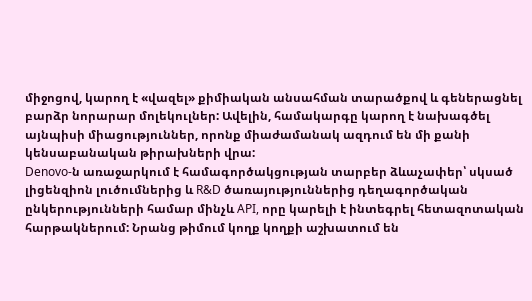միջոցով, կարող է «վազել» քիմիական անսահման տարածքով և գեներացնել բարձր նորարար մոլեկուլներ: Ավելին, համակարգը կարող է նախագծել այնպիսի միացություններ, որոնք միաժամանակ ազդում են մի քանի կենսաբանական թիրախների վրա:
Denovo-ն առաջարկում է համագործակցության տարբեր ձևաչափեր՝ սկսած լիցենզիոն լուծումներից և R&D ծառայություններից դեղագործական ընկերությունների համար մինչև API, որը կարելի է ինտեգրել հետազոտական հարթակներում: Նրանց թիմում կողք կողքի աշխատում են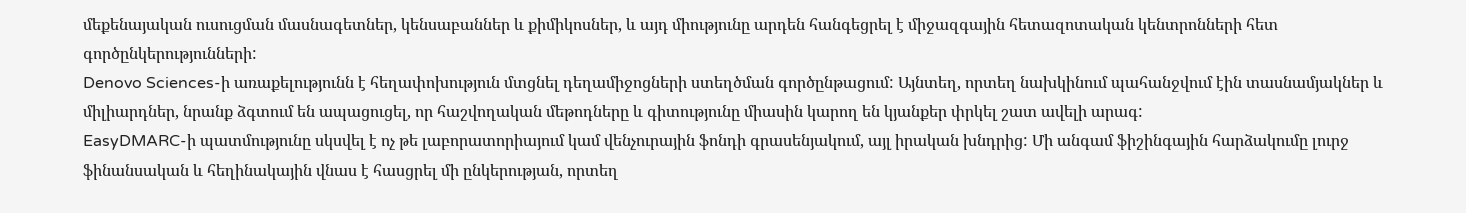մեքենայական ուսուցման մասնագետներ, կենսաբաններ և քիմիկոսներ, և այդ միությունը արդեն հանգեցրել է միջազգային հետազոտական կենտրոնների հետ գործընկերությունների:
Denovo Sciences-ի առաքելությունն է հեղափոխություն մտցնել դեղամիջոցների ստեղծման գործընթացում: Այնտեղ, որտեղ նախկինում պահանջվում էին տասնամյակներ և միլիարդներ, նրանք ձգտում են ապացուցել, որ հաշվողական մեթոդները և գիտությունը միասին կարող են կյանքեր փրկել շատ ավելի արագ:
EasyDMARC-ի պատմությունը սկսվել է ոչ թե լաբորատորիայում կամ վենչուրային ֆոնդի գրասենյակում, այլ իրական խնդրից: Մի անգամ ֆիշինգային հարձակումը լուրջ ֆինանսական և հեղինակային վնաս է հասցրել մի ընկերության, որտեղ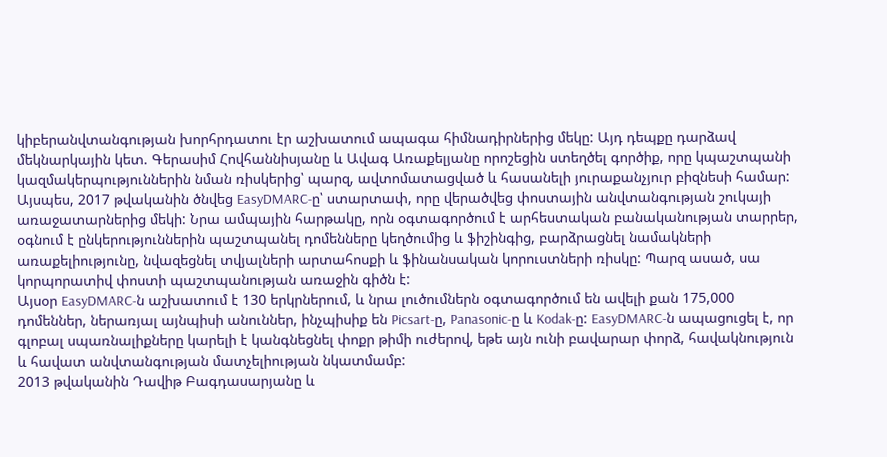կիբերանվտանգության խորհրդատու էր աշխատում ապագա հիմնադիրներից մեկը: Այդ դեպքը դարձավ մեկնարկային կետ. Գերասիմ Հովհաննիսյանը և Ավագ Առաքելյանը որոշեցին ստեղծել գործիք, որը կպաշտպանի կազմակերպություններին նման ռիսկերից՝ պարզ, ավտոմատացված և հասանելի յուրաքանչյուր բիզնեսի համար:
Այսպես, 2017 թվականին ծնվեց EasyDMARC-ը՝ ստարտափ, որը վերածվեց փոստային անվտանգության շուկայի առաջատարներից մեկի: Նրա ամպային հարթակը, որն օգտագործում է արհեստական բանականության տարրեր, օգնում է ընկերություններին պաշտպանել դոմենները կեղծումից և ֆիշինգից, բարձրացնել նամակների առաքելիությունը, նվազեցնել տվյալների արտահոսքի և ֆինանսական կորուստների ռիսկը: Պարզ ասած, սա կորպորատիվ փոստի պաշտպանության առաջին գիծն է:
Այսօր EasyDMARC-ն աշխատում է 130 երկրներում, և նրա լուծումներն օգտագործում են ավելի քան 175,000 դոմեններ, ներառյալ այնպիսի անուններ, ինչպիսիք են Picsart-ը, Panasonic-ը և Kodak-ը: EasyDMARC-ն ապացուցել է, որ գլոբալ սպառնալիքները կարելի է կանգնեցնել փոքր թիմի ուժերով, եթե այն ունի բավարար փորձ, հավակնություն և հավատ անվտանգության մատչելիության նկատմամբ:
2013 թվականին Դավիթ Բագդասարյանը և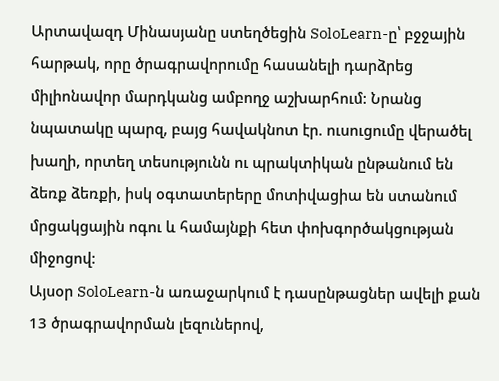Արտավազդ Մինասյանը ստեղծեցին SoloLearn-ը՝ բջջային հարթակ, որը ծրագրավորումը հասանելի դարձրեց միլիոնավոր մարդկանց ամբողջ աշխարհում: Նրանց նպատակը պարզ, բայց հավակնոտ էր. ուսուցումը վերածել խաղի, որտեղ տեսությունն ու պրակտիկան ընթանում են ձեռք ձեռքի, իսկ օգտատերերը մոտիվացիա են ստանում մրցակցային ոգու և համայնքի հետ փոխգործակցության միջոցով:
Այսօր SoloLearn-ն առաջարկում է դասընթացներ ավելի քան 13 ծրագրավորման լեզուներով,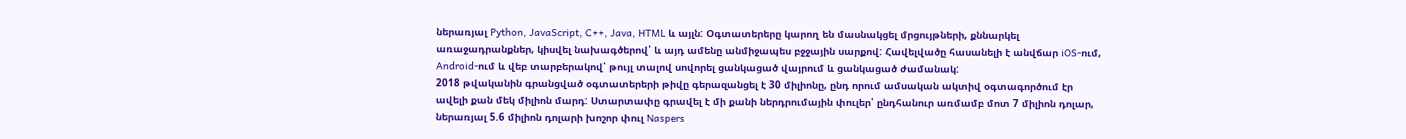ներառյալ Python, JavaScript, C++, Java, HTML և այլն: Օգտատերերը կարող են մասնակցել մրցույթների, քննարկել առաջադրանքներ, կիսվել նախագծերով՝ և այդ ամենը անմիջապես բջջային սարքով: Հավելվածը հասանելի է անվճար iOS-ում, Android-ում և վեբ տարբերակով՝ թույլ տալով սովորել ցանկացած վայրում և ցանկացած ժամանակ:
2018 թվականին գրանցված օգտատերերի թիվը գերազանցել է 30 միլիոնը, ընդ որում ամսական ակտիվ օգտագործում էր ավելի քան մեկ միլիոն մարդ: Ստարտափը գրավել է մի քանի ներդրումային փուլեր՝ ընդհանուր առմամբ մոտ 7 միլիոն դոլար, ներառյալ 5.6 միլիոն դոլարի խոշոր փուլ Naspers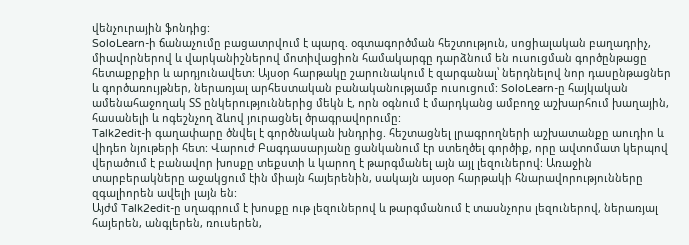վենչուրային ֆոնդից:
SoloLearn-ի ճանաչումը բացատրվում է պարզ. օգտագործման հեշտություն, սոցիալական բաղադրիչ, միավորներով և վարկանիշներով մոտիվացիոն համակարգը դարձնում են ուսուցման գործընթացը հետաքրքիր և արդյունավետ: Այսօր հարթակը շարունակում է զարգանալ՝ ներդնելով նոր դասընթացներ և գործառույթներ, ներառյալ արհեստական բանականությամբ ուսուցում: SoloLearn-ը հայկական ամենահաջողակ ՏՏ ընկերություններից մեկն է, որն օգնում է մարդկանց ամբողջ աշխարհում խաղային, հասանելի և ոգեշնչող ձևով յուրացնել ծրագրավորումը:
Talk2edit-ի գաղափարը ծնվել է գործնական խնդրից. հեշտացնել լրագրողների աշխատանքը աուդիո և վիդեո նյութերի հետ: Վարուժ Բագդասարյանը ցանկանում էր ստեղծել գործիք, որը ավտոմատ կերպով վերածում է բանավոր խոսքը տեքստի և կարող է թարգմանել այն այլ լեզուներով: Առաջին տարբերակները աջակցում էին միայն հայերենին, սակայն այսօր հարթակի հնարավորությունները զգալիորեն ավելի լայն են:
Այժմ Talk2edit-ը սղագրում է խոսքը ութ լեզուներով և թարգմանում է տասնչորս լեզուներով, ներառյալ հայերեն, անգլերեն, ռուսերեն,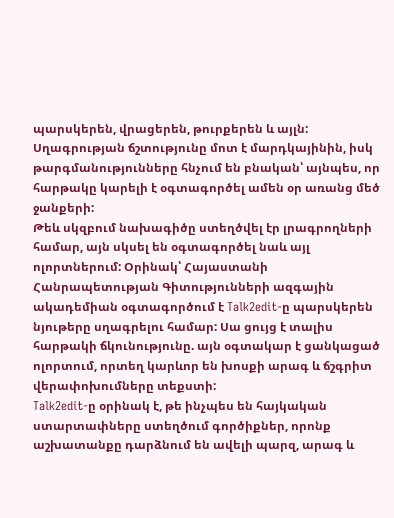պարսկերեն, վրացերեն, թուրքերեն և այլն: Սղագրության ճշտությունը մոտ է մարդկայինին, իսկ թարգմանությունները հնչում են բնական՝ այնպես, որ հարթակը կարելի է օգտագործել ամեն օր առանց մեծ ջանքերի:
Թեև սկզբում նախագիծը ստեղծվել էր լրագրողների համար, այն սկսել են օգտագործել նաև այլ ոլորտներում: Օրինակ՝ Հայաստանի Հանրապետության Գիտությունների ազգային ակադեմիան օգտագործում է Talk2edit-ը պարսկերեն նյութերը սղագրելու համար: Սա ցույց է տալիս հարթակի ճկունությունը. այն օգտակար է ցանկացած ոլորտում, որտեղ կարևոր են խոսքի արագ և ճշգրիտ վերափոխումները տեքստի:
Talk2edit-ը օրինակ է, թե ինչպես են հայկական ստարտափները ստեղծում գործիքներ, որոնք աշխատանքը դարձնում են ավելի պարզ, արագ և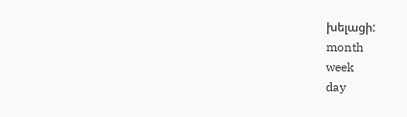խելացի:
month
week
day